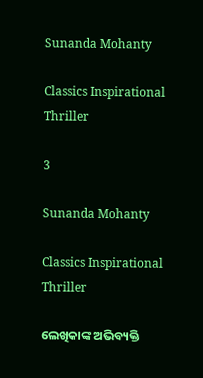Sunanda Mohanty

Classics Inspirational Thriller

3

Sunanda Mohanty

Classics Inspirational Thriller

ଲେଖିକାଙ୍କ ଅଭିବ୍ୟକ୍ତି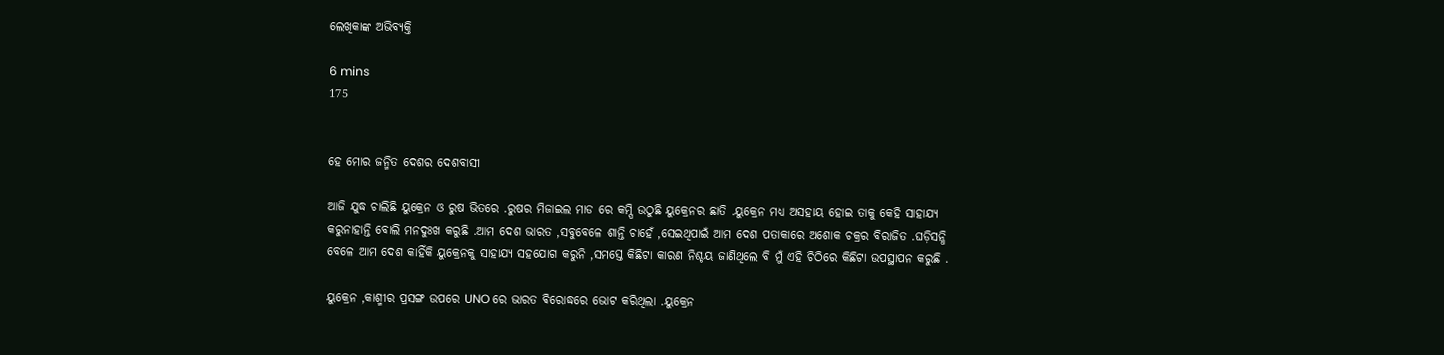ଲେଖିକାଙ୍କ ଅଭିବ୍ୟକ୍ତି

6 mins
175


ହେ ମୋର ଜନ୍ମିତ ଦେଶର ଦେଶବାସୀ

ଆଜି ଯୁଦ୍ଧ ଚାଲିଛି ୟୁକ୍ରେନ ଓ ରୁଷ ଭିତରେ .ରୁଷର ମିଜାଇଲ ମାଡ ରେ କମ୍ପି ଉଠୁଛି ୟୁକ୍ରେନର ଛାତି .ୟୁକ୍ରେନ ମଧ୍ୟ ଅସହାୟ ହୋଇ ତାକୁ କେହି ସାହାଯ୍ୟ କରୁନାହାନ୍ତି ବୋଲି ମନଦୁଃଖ କରୁଛି .ଆମ ଦେଶ ଭାରତ ,ସବୁବେଳେ ଶାନ୍ତି ଚାହେଁ ,ସେଇଥିପାଇଁ ଆମ ଦେଶ ପତାକାରେ ଅଶୋକ ଚକ୍ରର ବିରାଜିତ .ଘଡ଼ିସନ୍ଧି ବେଳେ ଆମ ଦେଶ କାହିଁକି ୟୁକ୍ରେନକୁ ସାହାଯ୍ୟ ସହଯୋଗ କରୁନି ,ସମସ୍ତେ କିଛିଟା କାରଣ ନିଶ୍ଚୟ ଜାଣିଥିଲେ ବି ମୁଁ ଏହି ଚିଠିରେ କିଛିଟା ଉପସ୍ଥାପନ କରୁଛି .

ୟୁକ୍ରେନ ,କାଶ୍ମୀର ପ୍ରସଙ୍ଗ ଉପରେ UNO ରେ ଭାରତ ଵିରୋଦ୍ଧରେ ଭୋଟ କରିଥିଲା .ୟୁକ୍ରେନ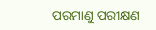ପରମାଣୁ ପରୀକ୍ଷଣ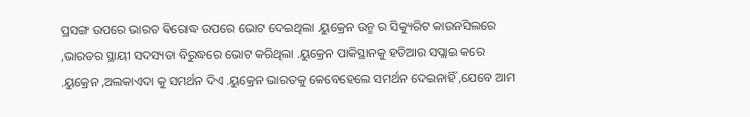ପ୍ରସଙ୍ଗ ଉପରେ ଭାରତ ଵିରୋଦ୍ଧ ଉପରେ ଭୋଟ ଦେଇଥିଲା .ୟୁକ୍ରେନ ଉନ୍ମ ର ସିକ୍ୟୁରିଟ କାଉନସିଲରେ ,ଭାରତର ସ୍ଥାୟୀ ସଦସ୍ୟତା ବିରୁଦ୍ଧରେ ଭୋଟ କରିଥିଲା .ୟୁକ୍ରେନ ପାକିସ୍ଥାନକୁ ହତିଆର ସପ୍ଲାଇ କରେ .ୟୁକ୍ରେନ ,ଅଲକାଏଦା କୁ ସମର୍ଥନ ଦିଏ .ୟୁକ୍ରେନ ଭାରତକୁ କେବେହେଲେ ସମର୍ଥନ ଦେଇନାହିଁ ,ଯେବେ ଆମ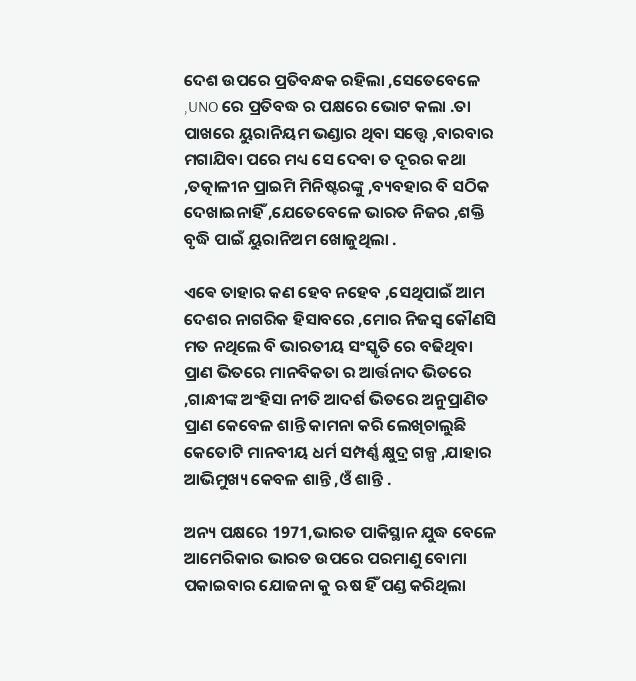ଦେଶ ଉପରେ ପ୍ରତିବନ୍ଧକ ରହିଲା ,ସେତେବେଳେ ,UNO ରେ ପ୍ରତିବଦ୍ଧ ର ପକ୍ଷରେ ଭୋଟ କଲା .ତା ପାଖରେ ୟୁରାନିୟମ ଭଣ୍ଡାର ଥିବା ସତ୍ତ୍ୱେ ,ବାରବାର ମଗାଯିବା ପରେ ମଧ୍ୟ ସେ ଦେବା ତ ଦୂରର କଥା ,ତତ୍କାଳୀନ ପ୍ରାଇମି ମିନିଷ୍ଟରଙ୍କୁ ,ବ୍ୟବହାର ବି ସଠିକ ଦେଖାଇନାହିଁ ,ଯେତେବେଳେ ଭାରତ ନିଜର ,ଶକ୍ତି ବୃଦ୍ଧି ପାଇଁ ୟୁରାନିଅମ ଖୋଜୁଥିଲା .

ଏଵେ ତାହାର କଣ ହେବ ନହେବ ,ସେଥିପାଇଁ ଆମ ଦେଶର ନାଗରିକ ହିସାବରେ ,ମୋର ନିଜସ୍ୱ କୌଣସି ମତ ନଥିଲେ ବି ଭାରତୀୟ ସଂସ୍କୃତି ରେ ବଢିଥିବା ପ୍ରାଣ ଭିତରେ ମାନବିକତା ର ଆର୍ତ୍ତନାଦ ଭିତରେ ,ଗାନ୍ଧୀଙ୍କ ଅଂହିସା ନୀତି ଆଦର୍ଶ ଭିତରେ ଅନୁପ୍ରାଣିତ ପ୍ରାଣ କେବେଳ ଶାନ୍ତି କାମନା କରି ଲେଖିଚାଲୁଛି କେତୋଟି ମାନବୀୟ ଧର୍ମ ସମ୍ପର୍ଣ୍ଣ କ୍ଷୁଦ୍ର ଗଳ୍ପ ,ଯାହାର ଆଭିମୁଖ୍ୟ କେବଳ ଶାନ୍ତି ,ଓଁ ଶାନ୍ତି .

ଅନ୍ୟ ପକ୍ଷରେ 1971,ଭାରତ ପାକିସ୍ଥାନ ଯୁଦ୍ଧ ବେଳେ ଆମେରିକାର ଭାରତ ଉପରେ ପରମାଣୁ ବୋମା ପକାଇବାର ଯୋଜନା କୁ ଋଷ ହିଁ ପଣ୍ଡ କରିଥିଲା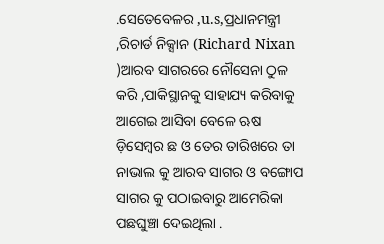.ସେତେବେଳର ,u.s,ପ୍ରଧାନମନ୍ତ୍ରୀ ,ରିଚାର୍ଡ ନିକ୍ସାନ (Richard Nixan )ଆରବ ସାଗରରେ ନୌସେନା ଠୁଳ କରି ,ପାକିସ୍ଥାନକୁ ସାହାଯ୍ୟ କରିବାକୁ ଆଗେଇ ଆସିବା ବେଳେ ଋଷ ଡ଼ିସେମ୍ବର ଛ ଓ ତେର ତାରିଖରେ ତା ନାଭାଲ କୁ ଆରବ ସାଗର ଓ ବଙ୍ଗୋପ ସାଗର କୁ ପଠାଇବାରୁ ଆମେରିକା ପଛଘୁଞ୍ଚା ଦେଇଥିଲା .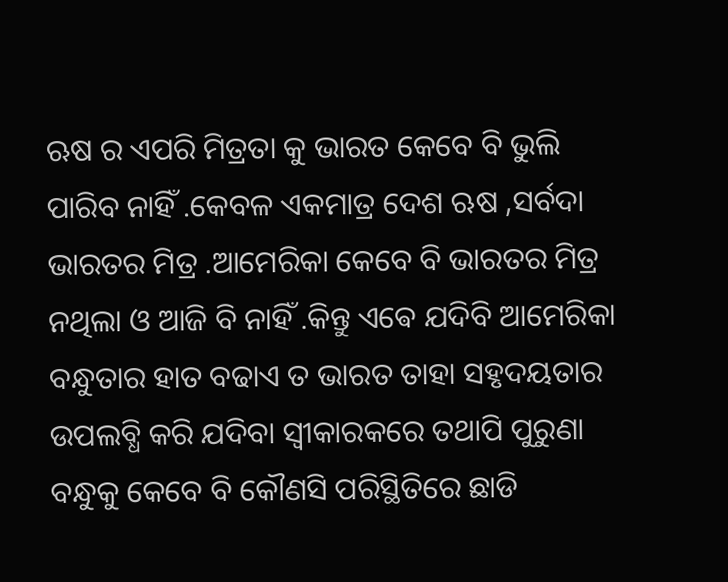ଋଷ ର ଏପରି ମିତ୍ରତା କୁ ଭାରତ କେବେ ବି ଭୁଲି ପାରିବ ନାହିଁ .କେବଳ ଏକମାତ୍ର ଦେଶ ଋଷ ,ସର୍ବଦା ଭାରତର ମିତ୍ର .ଆମେରିକା କେବେ ବି ଭାରତର ମିତ୍ର ନଥିଲା ଓ ଆଜି ବି ନାହିଁ .କିନ୍ତୁ ଏଵେ ଯଦିବି ଆମେରିକା ବନ୍ଧୁତାର ହାତ ବଢାଏ ତ ଭାରତ ତାହା ସହୃଦୟତାର ଉପଲବ୍ଧି କରି ଯଦିବା ସ୍ବୀକାରକରେ ତଥାପି ପୁରୁଣା ବନ୍ଧୁକୁ କେବେ ବି କୌଣସି ପରିସ୍ଥିତିରେ ଛାଡି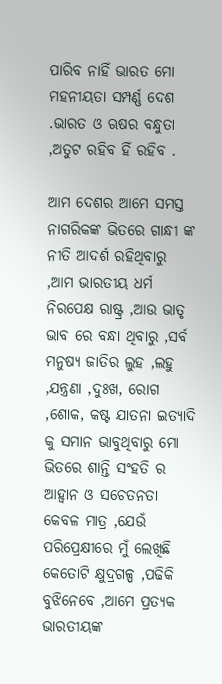ପାରିବ ନାହିଁ ଭାରତ ମୋ ମହନୀୟତା ସମ୍ପର୍ଣ୍ଣ ଦେଶ .ଭାରତ ଓ ଋଷର ବନ୍ଧୁତା ,ଅତୁଟ ରହିବ ହିଁ ରହିବ .

ଆମ ଦେଶର ଆମେ ସମସ୍ତ ନାଗରିକଙ୍କ ଭିତରେ ଗାନ୍ଧୀ ଙ୍କ ନୀତି ଆଦର୍ଶ ରହିଥିବାରୁ ,ଆମ ଭାରତୀୟ ଧର୍ମ ନିରପେକ୍ଷ ରାଷ୍ଟ୍ର ,ଆଉ ଭାତୃ ଭାବ ରେ ବନ୍ଧା ଥିବାରୁ ,ସର୍ବ ମନୁଷ୍ୟ ଜାତିର ଲୁହ ,ଲହୁ ,ଯନ୍ତ୍ରଣା ,ଦୁଃଖ, ରୋଗ ,ଶୋକ, କଷ୍ଟ ଯାତନା ଇତ୍ୟାଦି କୁ ସମାନ ଭାବୁଥିବାରୁ ମୋ ଭିତରେ ଶାନ୍ତି ସଂହତି ର ଆହ୍ୱାନ ଓ ସଚେତନତା କେବଳ ମାତ୍ର ,ଯେଉଁ ପରିପ୍ରେକ୍ଷୀରେ ମୁଁ ଲେଖିଛି କେତୋଟି କ୍ଷୁଦ୍ରଗଳ୍ପ ,ପଢିକି ବୁଝିନେବେ ,ଆମେ ପ୍ରତ୍ୟକ ଭାରତୀୟଙ୍କ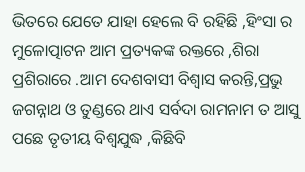ଭିତରେ ଯେତେ ଯାହା ହେଲେ ବି ରହିଛି ,ହିଂସା ର ମୁଳୋତ୍ପାଟନ ଆମ ପ୍ରତ୍ୟକଙ୍କ ରକ୍ତରେ ,ଶିରା ପ୍ରଶିରାରେ .ଆମ ଦେଶବାସୀ ବିଶ୍ୱାସ କରନ୍ତି,ପ୍ରଭୁ ଜଗନ୍ନାଥ ଓ ତୁଣ୍ଡରେ ଥାଏ ସର୍ବଦା ରାମନାମ ତ ଆସୁ ପଛେ ତୃତୀୟ ବିଶ୍ୱଯୁଦ୍ଧ ,କିଛିବି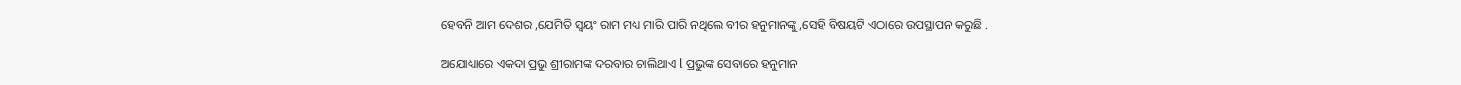ହେବନି ଆମ ଦେଶର ,ଯେମିତି ସ୍ୱୟଂ ରାମ ମଧ୍ୟ ମାରି ପାରି ନଥିଲେ ବୀର ହନୁମାନଙ୍କୁ ,ସେହି ବିଷୟଟି ଏଠାରେ ଉପସ୍ଥାପନ କରୁଛି .

ଅଯୋଧ୍ୟାରେ ଏକଦା ପ୍ରଭୁ ଶ୍ରୀରାମଙ୍କ ଦରବାର ଚାଲିଥାଏ l ପ୍ରଭୁଙ୍କ ସେବାରେ ହନୁମାନ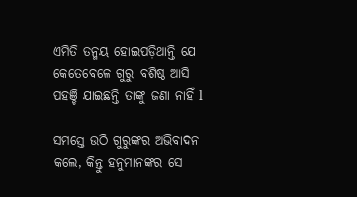ଏମିତି ତନ୍ମୟ ହୋଇପଡ଼ିଥାନ୍ତି ଯେ କେତେବେଳେ ଗୁରୁ ବଶିଷ୍ଠ ଆସି ପହଞ୍ଚି ଯାଇଛନ୍ତି ତାଙ୍କୁ ଜଣା ନାହିଁ l

ସମସ୍ତେ ଉଠି ଗୁରୁଙ୍କର ଅଭିବାଦନ କଲେ, କିନ୍ତୁ ହନୁମାନଙ୍କର ସେ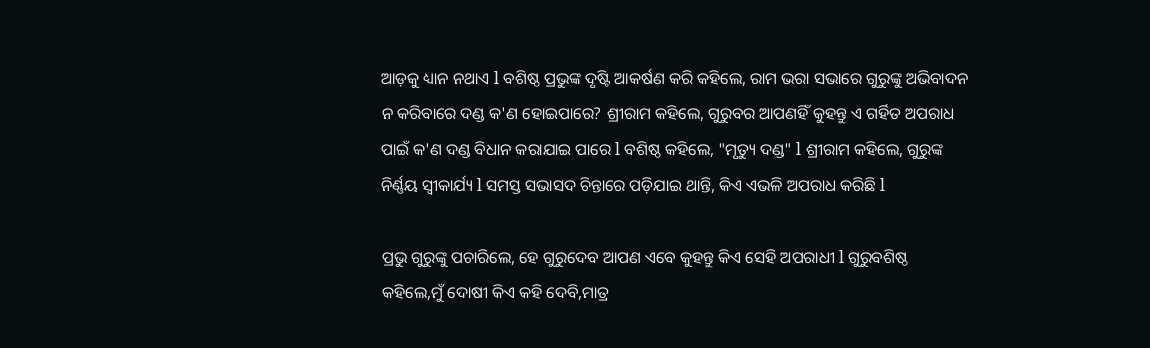ଆଡ଼କୁ ଧ୍ୟାନ ନଥାଏ l ବଶିଷ୍ଠ ପ୍ରଭୁଙ୍କ ଦୃଷ୍ଟି ଆକର୍ଷଣ କରି କହିଲେ, ରାମ ଭରା ସଭାରେ ଗୁରୁଙ୍କୁ ଅଭିବାଦନ ନ କରିବାରେ ଦଣ୍ଡ କ'ଣ ହୋଇପାରେ? ଶ୍ରୀରାମ କହିଲେ, ଗୁରୁବର ଆପଣହିଁ କୁହନ୍ତୁ ଏ ଗର୍ହିତ ଅପରାଧ ପାଇଁ କ'ଣ ଦଣ୍ଡ ବିଧାନ କରାଯାଇ ପାରେ l ବଶିଷ୍ଠ କହିଲେ, "ମୃତ୍ୟୁ ଦଣ୍ଡ" l ଶ୍ରୀରାମ କହିଲେ, ଗୁରୁଙ୍କ ନିର୍ଣ୍ଣୟ ସ୍ୱୀକାର୍ଯ୍ୟ l ସମସ୍ତ ସଭାସଦ ଚିନ୍ତାରେ ପଡ଼ିଯାଇ ଥାନ୍ତି, କିଏ ଏଭଳି ଅପରାଧ କରିଛି l

ପ୍ରଭୁ ଗୁରୁଙ୍କୁ ପଚାରିଲେ, ହେ ଗୁରୁଦେବ ଆପଣ ଏବେ କୁହନ୍ତୁ କିଏ ସେହି ଅପରାଧୀ l ଗୁରୁବଶିଷ୍ଠ କହିଲେ,ମୁଁ ଦୋଷୀ କିଏ କହି ଦେବି,ମାତ୍ର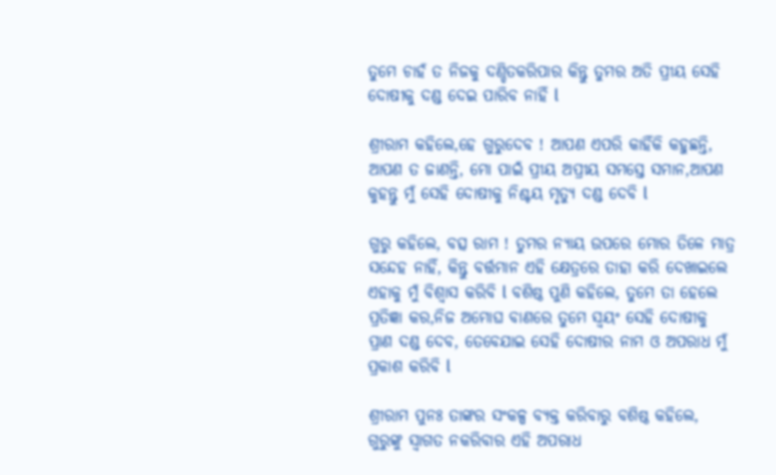ତୁମେ ଚାହଁ ତ ନିଜକୁ ଦଣ୍ଡିତକରିପାର କିନ୍ତୁ ତୁମର ଅତି ପ୍ରୀୟ ସେହି ଦୋଷୀକୁ ଦଣ୍ଡ ଦେଇ ପାରିବ ନାହିଁ l

ଶ୍ରୀରାମ କହିଲେ,ହେ ଗୁରୁଦେବ ! ଆପଣ ଏପରି କାହିଁକି କହୁଛନ୍ତି, ଆପଣ ତ ଜାଣନ୍ତି, ମୋ ପାଇଁ ପ୍ରୀୟ ଅପ୍ରୀୟ ସମସ୍ତେ ସମାନ,ଆପଣ କୁହନ୍ତୁ ମୁଁ ସେହି ଦୋଷୀକୁ ନିଶ୍ଚୟ ମୃତ୍ୟୁ ଦଣ୍ଡ ଦେବି l

ଗୁରୁ କହିଲେ, ବତ୍ସ ରାମ ! ତୁମର ନ୍ୟାୟ ଉପରେ ମୋର ତିଳେ ମାତ୍ର ସନ୍ଦେହ ନାହିଁ, କିନ୍ତୁ ବର୍ତ୍ତମାନ ଏହି କ୍ଷେତ୍ରରେ ତାହା କରି ଦେଖାଇଲେ ଏହାକୁ ମୁଁ ବିଶ୍ୱାସ କରିବି l ବଶିଷ୍ଠ ପୁଣି କହିଲେ, ତୁମେ ତା ହେଲେ ପ୍ରତିଜ୍ଞା କର,ନିଜ ଅମୋଘ ବାଣରେ ତୁମେ ସ୍ୱୟଂ ସେହି ଦୋଷୀକୁ ପ୍ରାଣ ଦଣ୍ଡ ଦେବ, ତେବେଯାଇ ସେହି ଦୋଷୀର ନାମ ଓ ଅପରାଧ ମୁଁ ପ୍ରକାଶ କରିବି l

ଶ୍ରୀରାମ ପୁନଃ ତାଙ୍କର ସଂକଳ୍ପ ବ୍ୟକ୍ତ କରିବାରୁ ବଶିଷ୍ଠ କହିଲେ, ଗୁରୁଙ୍କୁ ସ୍ୱାଗତ ନକରିବାର ଏହି ଅପରାଧ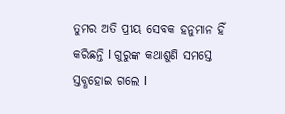ତୁମର ଅତି ପ୍ରୀୟ ସେବକ ହନୁମାନ ହିଁ କରିଛନ୍ତି l ଗୁରୁଙ୍କ କଥାଶୁଣି ସମସ୍ତେ ସ୍ତବ୍ଧହୋଇ ଗଲେ l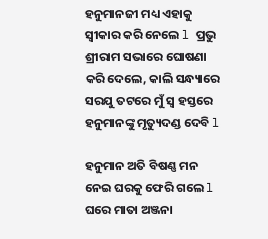ହନୁମାନଜୀ ମଧ୍ୟ ଏହାକୁ ସ୍ୱୀକାର କରି ନେଲେ l ପ୍ରଭୁ ଶ୍ରୀରାମ ସଭାରେ ଘୋଷଣା କରି ଦେଲେ, କାଲି ସନ୍ଧ୍ୟାରେ ସରଯୁ ତଟରେ ମୁଁ ସ୍ୱ ହସ୍ତରେ ହନୁମାନଙ୍କୁ ମୃତ୍ୟୁଦଣ୍ଡ ଦେବି l

ହନୁମାନ ଅତି ବିଷଣ୍ଣ ମନ ନେଇ ଘରକୁ ଫେରି ଗଲେ l ଘରେ ମାତା ଅଞ୍ଜନା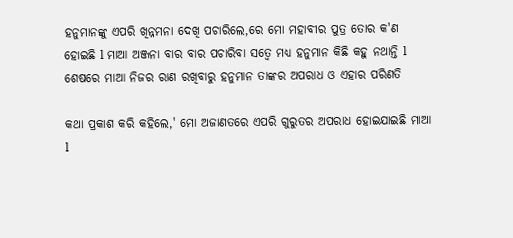ହନୁମାନଙ୍କୁ ଏପରି ଖିନ୍ନମନା ଦେଖି ପଚାରିଲେ,ରେ ମୋ ମହାବୀର ପୁତ୍ର ତୋର କ'ଣ ହୋଇଛି l ମାଆ ଅଞ୍ଜନା ବାର ବାର ପଚାରିବା ସତ୍ୱେ ମଧ୍ୟ ହନୁମାନ କିଛି କହୁ ନଥାନ୍ତି l ଶେଷରେ ମାଆ ନିଜର ରାଣ ରଖିବାରୁ ହନୁମାନ ତାଙ୍କର ଅପରାଧ ଓ ଏହାର ପରିଣତି

କଥା ପ୍ରକାଶ କରି କହିଲେ,' ମୋ ଅଜାଣତରେ ଏପରି ଗୁରୁତର ଅପରାଧ ହୋଇଯାଇଛି ମାଆ l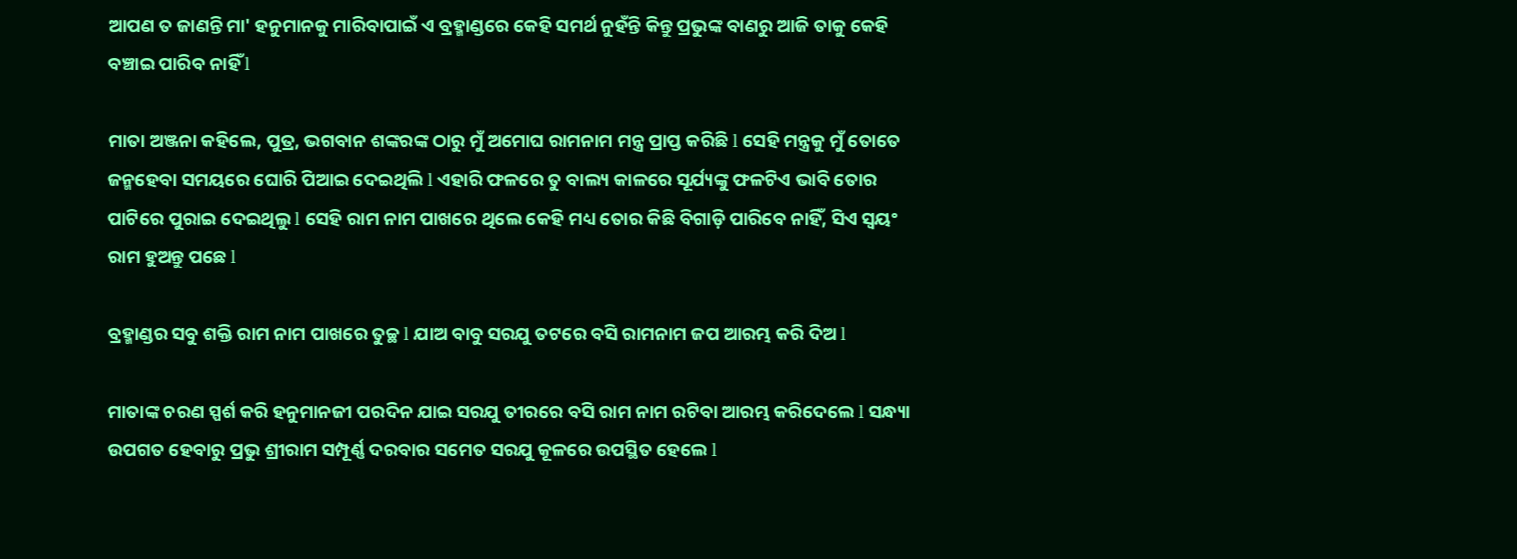ଆପଣ ତ ଜାଣନ୍ତି ମା' ହନୁମାନକୁ ମାରିବାପାଇଁ ଏ ବ୍ରହ୍ମାଣ୍ଡରେ କେହି ସମର୍ଥ ନୁହଁନ୍ତି କିନ୍ତୁ ପ୍ରଭୁଙ୍କ ବାଣରୁ ଆଜି ତାକୁ କେହି ବଞ୍ଚାଇ ପାରିବ ନାହିଁ l

ମାତା ଅଞ୍ଜନା କହିଲେ, ପୁତ୍ର, ଭଗବାନ ଶଙ୍କରଙ୍କ ଠାରୁ ମୁଁ ଅମୋଘ ରାମନାମ ମନ୍ତ୍ର ପ୍ରାପ୍ତ କରିଛି l ସେହି ମନ୍ତ୍ରକୁ ମୁଁ ତୋତେ ଜନ୍ମହେବା ସମୟରେ ଘୋରି ପିଆଇ ଦେଇଥିଲି l ଏହାରି ଫଳରେ ତୁ ବାଲ୍ୟ କାଳରେ ସୂର୍ଯ୍ୟଙ୍କୁ ଫଳଟିଏ ଭାବି ତୋର ପାଟିରେ ପୁରାଇ ଦେଇଥିଲୁ l ସେହି ରାମ ନାମ ପାଖରେ ଥିଲେ କେହି ମଧ୍ୟ ତୋର କିଛି ବିଗାଡ଼ି ପାରିବେ ନାହିଁ, ସିଏ ସ୍ୱୟଂ ରାମ ହୁଅନ୍ତୁ ପଛେ l

ବ୍ରହ୍ମାଣ୍ଡର ସବୁ ଶକ୍ତି ରାମ ନାମ ପାଖରେ ତୁଚ୍ଛ l ଯାଅ ବାବୁ ସରଯୁ ତଟରେ ବସି ରାମନାମ ଜପ ଆରମ୍ଭ କରି ଦିଅ l

ମାତାଙ୍କ ଚରଣ ସ୍ପର୍ଶ କରି ହନୁମାନଜୀ ପରଦିନ ଯାଇ ସରଯୁ ତୀରରେ ବସି ରାମ ନାମ ରଟିବା ଆରମ୍ଭ କରିଦେଲେ l ସନ୍ଧ୍ୟା ଉପଗତ ହେବାରୁ ପ୍ରଭୁ ଶ୍ରୀରାମ ସମ୍ପୂର୍ଣ୍ଣ ଦରବାର ସମେତ ସରଯୁ କୂଳରେ ଉପସ୍ଥିତ ହେଲେ l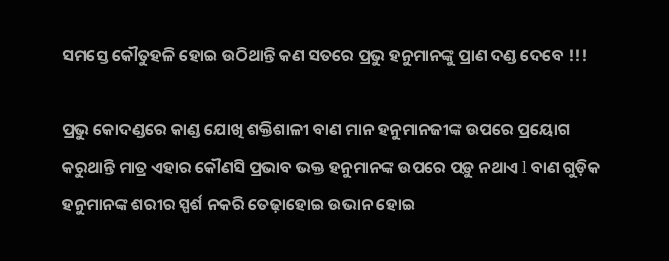ସମସ୍ତେ କୌତୁହଳି ହୋଇ ଉଠିଥାନ୍ତି କଣ ସତରେ ପ୍ରଭୁ ହନୁମାନଙ୍କୁ ପ୍ରାଣ ଦଣ୍ଡ ଦେବେ !!!

ପ୍ରଭୁ କୋଦଣ୍ଡରେ କାଣ୍ଡ ଯୋଖି ଶକ୍ତିଶାଳୀ ବାଣ ମାନ ହନୁମାନଜୀଙ୍କ ଉପରେ ପ୍ରୟୋଗ କରୁଥାନ୍ତି ମାତ୍ର ଏହାର କୌଣସି ପ୍ରଭାବ ଭକ୍ତ ହନୁମାନଙ୍କ ଉପରେ ପଡ଼ୁ ନଥାଏ l ବାଣ ଗୁଡ଼ିକ ହନୁମାନଙ୍କ ଶରୀର ସ୍ପର୍ଶ ନକରି ତେଢ଼ାହୋଇ ଉଭାନ ହୋଇ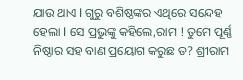ଯାଉ ଥାଏ l ଗୁରୁ ବଶିଷ୍ଠଙ୍କର ଏଥିରେ ସନ୍ଦେହ ହେଲା l ସେ ପ୍ରଭୁଙ୍କୁ କହିଲେ,ରାମ ! ତୁମେ ପୂର୍ଣ୍ଣ ନିଷ୍ଠାର ସହ ବାଣ ପ୍ରୟୋଗ କରୁଛ ତ? ଶ୍ରୀରାମ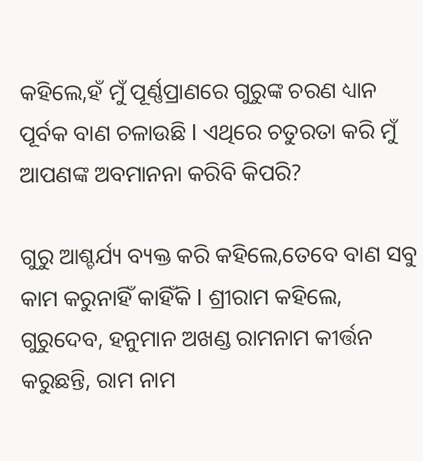କହିଲେ,ହଁ ମୁଁ ପୂର୍ଣ୍ଣପ୍ରାଣରେ ଗୁରୁଙ୍କ ଚରଣ ଧ୍ୟାନ ପୂର୍ବକ ବାଣ ଚଳାଉଛି l ଏଥିରେ ଚତୁରତା କରି ମୁଁ ଆପଣଙ୍କ ଅବମାନନା କରିବି କିପରି?

ଗୁରୁ ଆଶ୍ଚର୍ଯ୍ୟ ବ୍ୟକ୍ତ କରି କହିଲେ,ତେବେ ବାଣ ସବୁ କାମ କରୁନାହିଁ କାହିଁକି l ଶ୍ରୀରାମ କହିଲେ, ଗୁରୁଦେବ, ହନୁମାନ ଅଖଣ୍ଡ ରାମନାମ କୀର୍ତ୍ତନ କରୁଛନ୍ତି, ରାମ ନାମ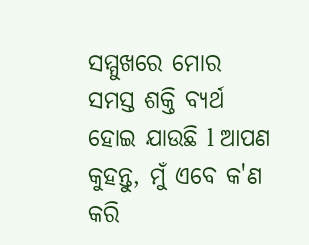ସମ୍ମୁଖରେ ମୋର ସମସ୍ତ ଶକ୍ତି ବ୍ୟର୍ଥ ହୋଇ ଯାଉଛି l ଆପଣ କୁହନ୍ତୁ, ମୁଁ ଏବେ କ'ଣ କରି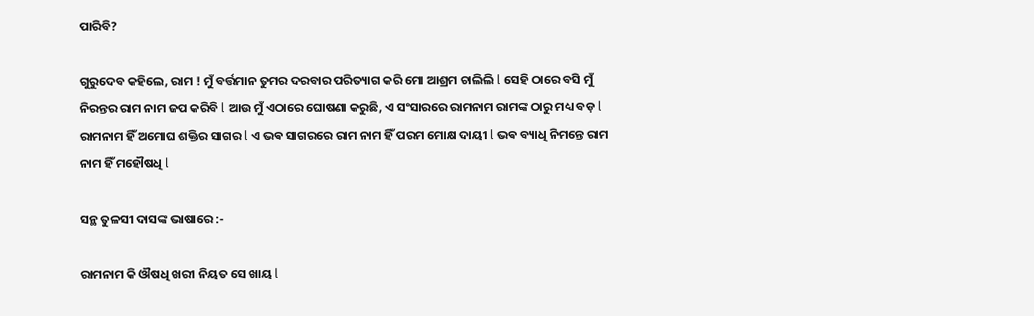ପାରିବି?

ଗୁରୁଦେବ କହିଲେ, ରାମ ! ମୁଁ ବର୍ତ୍ତମାନ ତୁମର ଦରବାର ପରିତ୍ୟାଗ କରି ମୋ ଆଶ୍ରମ ଚାଲିଲି l ସେହି ଠାରେ ବସି ମୁଁ ନିରନ୍ତର ରାମ ନାମ ଜପ କରିବି l ଆଉ ମୁଁ ଏଠାରେ ଘୋଷଣା କରୁଛି, ଏ ସଂସାରରେ ରାମନାମ ରାମଙ୍କ ଠାରୁ ମଧ୍ୟ ବଡ଼ l ରାମନାମ ହିଁ ଅମୋଘ ଶକ୍ତିର ସାଗର l ଏ ଭଵ ସାଗରରେ ରାମ ନାମ ହିଁ ପରମ ମୋକ୍ଷ ଦାୟୀ l ଭଵ ବ୍ୟାଧି ନିମନ୍ତେ ରାମ ନାମ ହିଁ ମହୌଷଧି l

ସନ୍ଥ ତୁଳସୀ ଦାସଙ୍କ ଭାଷାରେ :-

ରାମନାମ କି ଔଷଧି ଖରୀ ନିୟତ ସେ ଖାୟ l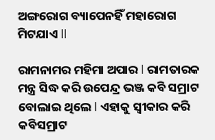ଅଙ୍ଗରୋଗ ବ୍ୟାପେନହିଁ ମହାରୋଗ ମିଟଯାଏ ll

ରାମନାମର ମହିମା ଅପାର l ରାମତାରକ ମନ୍ତ୍ର ସିଦ୍ଧ କରି ଉପେନ୍ଦ୍ର ଭଞ୍ଜ କବି ସମ୍ରାଟ ବୋଲାଇ ଥିଲେ l ଏହାକୁ ସ୍ୱୀକାର କରି କବିସମ୍ରାଟ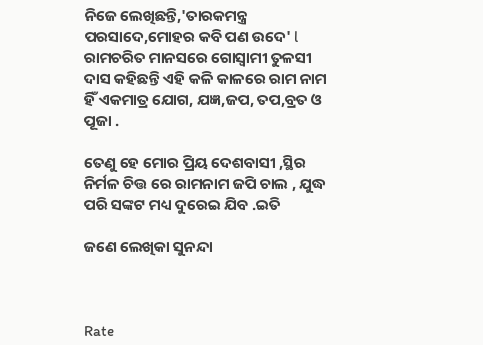ନିଜେ ଲେଖିଛନ୍ତି,'ତାରକମନ୍ତ୍ର ପରସାଦେ,ମୋହର କବି ପଣ ଉଦେ' l ରାମଚରିତ ମାନସରେ ଗୋସ୍ୱାମୀ ତୁଳସୀ ଦାସ କହିଛନ୍ତି ଏହି କଳି କାଳରେ ରାମ ନାମ ହିଁ ଏକମାତ୍ର ଯୋଗ, ଯଜ୍ଞ,ଜପ, ତପ,ବ୍ରତ ଓ ପୂଜା .

ତେଣୁ ହେ ମୋର ପ୍ରିୟ ଦେଶବାସୀ ,ସ୍ଥିର ନିର୍ମଳ ଚିତ୍ତ ରେ ରାମନାମ ଜପି ଚାଲ , ଯୁଦ୍ଧ ପରି ସଙ୍କଟ ମଧ୍ୟ ଦୁରେଇ ଯିବ .ଇତି

ଜଣେ ଲେଖିକା ସୁନନ୍ଦା



Rate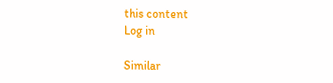this content
Log in

Similar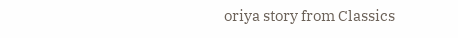oriya story from Classics